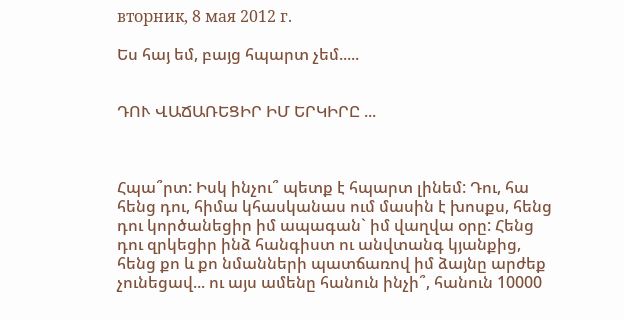вторник, 8 мая 2012 г.

Ես հայ եմ, բայց հպարտ չեմ.....


ԴՈՒ ՎԱՃԱՌԵՑԻՐ ԻՄ ԵՐԿԻՐԸ ...



Հպա՞րտ: Իսկ ինչու՞ պետք է հպարտ լինեմ: Դու, հա հենց դու, հիմա կհասկանաս ում մասին է խոսքս, հենց դու կործանեցիր իմ ապագան` իմ վաղվա օրը: Հենց դու զրկեցիր ինձ հանգիստ ու անվտանգ կյանքից, հենց քո և քո նմանների պատճառով իմ ձայնը արժեք չունեցավ... ու այս ամենը հանուն ինչի՞, հանուն 10000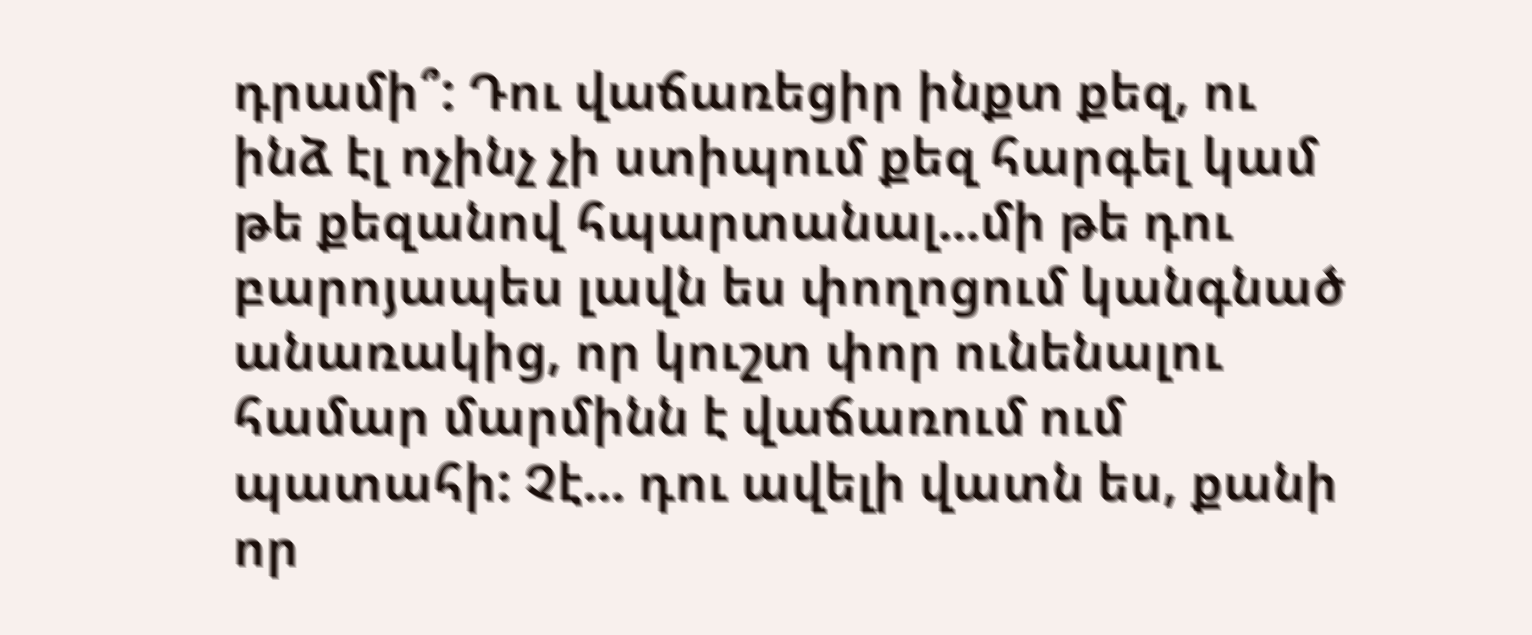դրամի՞: Դու վաճառեցիր ինքտ քեզ, ու ինձ էլ ոչինչ չի ստիպում քեզ հարգել կամ թե քեզանով հպարտանալ...մի թե դու բարոյապես լավն ես փողոցում կանգնած անառակից, որ կուշտ փոր ունենալու համար մարմինն է վաճառում ում պատահի: Չէ... դու ավելի վատն ես, քանի որ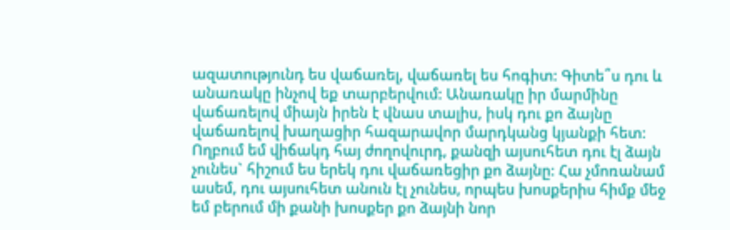ազատությունդ ես վաճառել, վաճառել ես հոգիտ: Գիտե՞ս դու և անառակը ինչով եք տարբերվում: Անառակը իր մարմինը վաճառելով միայն իրեն է վնաս տալիս, իսկ դու քո ձայնը վաճառելով խաղացիր հազարավոր մարդկանց կյանքի հետ: Ողբում եմ վիճակդ հայ ժողովուրդ, քանզի այսուհետ դու էլ ձայն չունես` հիշում ես երեկ դու վաճառեցիր քո ձայնը: Հա չմոռանամ ասեմ, դու այսուհետ անուն էլ չունես, որպես խոսքերիս հիմք մեջ եմ բերում մի քանի խոսքեր քո ձայնի նոր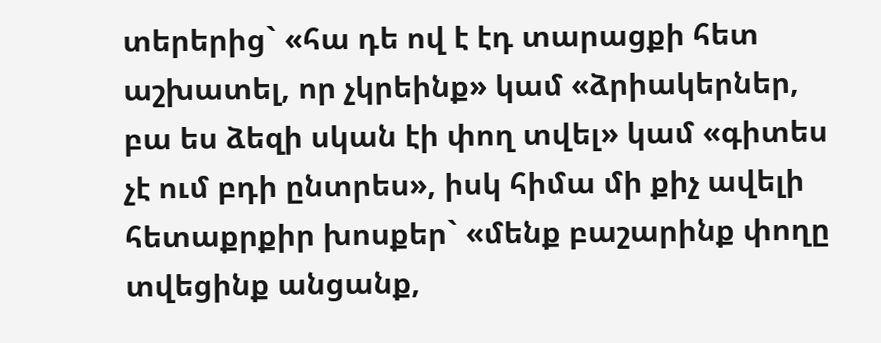տերերից` «հա դե ով է էդ տարացքի հետ աշխատել, որ չկրեինք» կամ «ձրիակերներ, բա ես ձեզի սկան էի փող տվել» կամ «գիտես չէ ում բդի ընտրես», իսկ հիմա մի քիչ ավելի հետաքրքիր խոսքեր` «մենք բաշարինք փողը տվեցինք անցանք,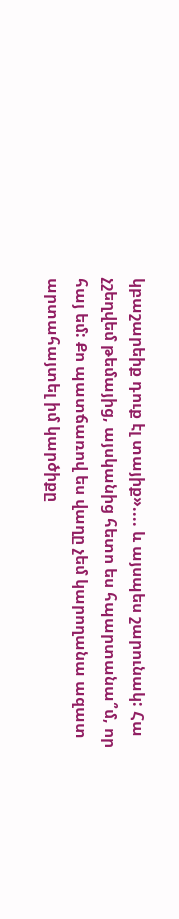կբաշարեիք դուք էլ տայիք».... և այսպես շարունակ: Հա չշեղվեմ թեմայից, այսկանից հետո ես հպարտանա՞մ, որ հայ եմ: Քո պատճառով ես վաղը չեմ կարողանա ազատ արտահայտել իմ կարծիքը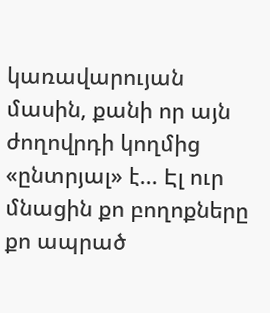կառավարույան մասին, քանի որ այն ժողովրդի կողմից «ընտրյալ» է... Էլ ուր մնացին քո բողոքները քո ապրած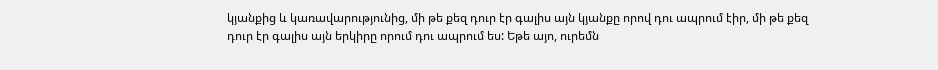կյանքից և կառավարությունից, մի թե քեզ դուր էր գալիս այն կյանքը որով դու ապրում էիր, մի թե քեզ դուր էր գալիս այն երկիրը որում դու ապրում ես: Եթե այո, ուրեմն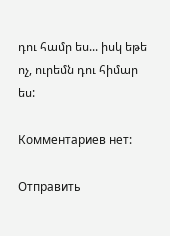դու համր ես... իսկ եթե ոչ, ուրեմն դու հիմար ես:

Комментариев нет:

Отправить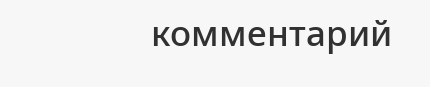комментарий